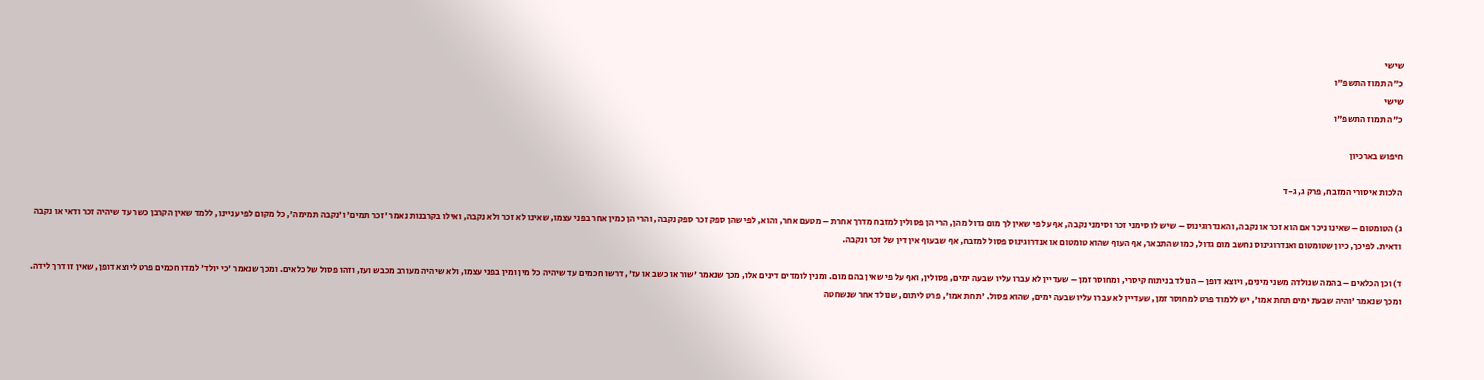שישי
כ"ה תמוז התשפ"ו
שישי
כ"ה תמוז התשפ"ו

חיפוש בארכיון

הלכות איסורי המזבח, פרק ג, ג-ד

ג) הטומטום – שאינו ניכר אם הוא זכר או נקבה, והאנדרוגינוס – שיש לו סימני זכר וסימני נקבה, אף על פי שאין לך מום גדול מהן, הרי הן פסולין למזבח מדרך אחרת – מטעם אחר, והוא, לפי שהן ספק זכר ספק נקבה, והרי הן כמין אחר בפני עצמו, שאינו לא זכר ולא נקבה, ואילו בקרבנות נאמר 'זכר תמים' ו'נקבה תמימה', כל מקום לפי עניינו, ללמד שאין הקרבן כשר עד שיהיה זכר ודאי או נקבה ודאית. לפיכך, כיון שטומטום ואנדרוגינוס נחשב מום גדול, כמו שהתבאר, אף העוף שהוא טומטום או אנדרוגינוס פסול למזבח, אף שבעוף אין דין של זכר ונקבה.

ד) וכן הכלאים – בהמה שנולדה משני מינים, ויוצא דופן – הנולד בניתוח קיסרי, ומחוסר זמן – שעדיין לא עברו עליו שבעה ימים, פסולין, ואף על פי שאין בהם מום. ומנין לומדים דינים אלו, מכך שנאמר 'שור או כשב או עז', דרשו חכמים עד שיהיה כל מין ומין בפני עצמו, ולא שיהיה מעורב מכבש ועז, וזהו פסול של כלאים. ומכך שנאמר 'כי יולד' למדו חכמים פרט ליוצא דופן, שאין זו דרך לידה. ומכך שנאמר 'והיה שבעת ימים תחת אמו', יש ללמוד פרט למחוסר זמן, שעדיין לא עברו עליו שבעה ימים, שהוא פסול. 'תחת אמו', פרט ליתום, שנולד אחר שנשחטה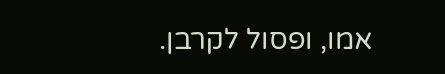אמו, ופסול לקרבן.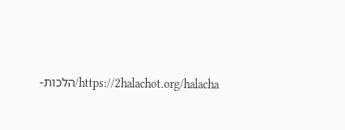https://2halachot.org/halacha/הלכות-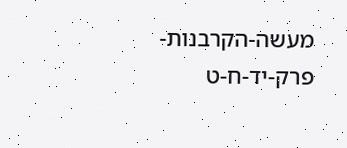מעשה-הקרבנות-פרק-יד-ח-ט